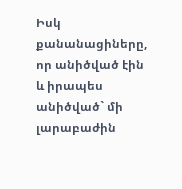Իսկ քանանացիները, որ անիծված էին և իրապես անիծված` մի լարաբաժին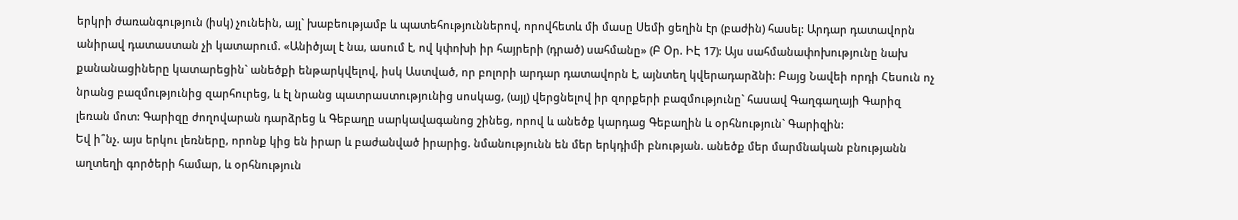երկրի ժառանգություն (իսկ) չունեին, այլ` խաբեությամբ և պատեհություններով, որովհետև մի մասը Սեմի ցեղին էր (բաժին) հասել: Արդար դատավորն անիրավ դատաստան չի կատարում. «Անիծյալ է նա, ասում է, ով կփոխի իր հայրերի (դրած) սահմանը» (Բ Օր. ԻԷ 17): Այս սահմանափոխությունը նախ քանանացիները կատարեցին` անեծքի ենթարկվելով, իսկ Աստված, որ բոլորի արդար դատավորն է, այնտեղ կվերադարձնի: Բայց Նավեի որդի Հեսուն ոչ նրանց բազմությունից զարհուրեց, և էլ նրանց պատրաստությունից սոսկաց, (այլ) վերցնելով իր զորքերի բազմությունը` հասավ Գաղգաղայի Գարիզ լեռան մոտ: Գարիզը ժողովարան դարձրեց և Գեբաղը սարկավագանոց շինեց, որով և անեծք կարդաց Գեբաղին և օրհնություն` Գարիզին:
Եվ ի՞նչ. այս երկու լեռները, որոնք կից են իրար և բաժանված իրարից. նմանությունն են մեր երկդիմի բնության. անեծք մեր մարմնական բնությանն աղտեղի գործերի համար, և օրհնություն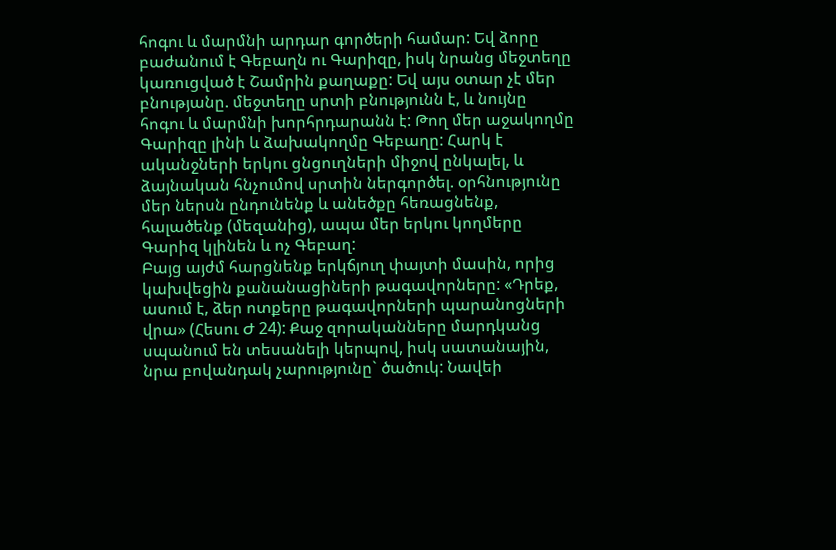հոգու և մարմնի արդար գործերի համար: Եվ ձորը բաժանում է Գեբաղն ու Գարիզը, իսկ նրանց մեջտեղը կառուցված է Շամրին քաղաքը: Եվ այս օտար չէ մեր բնությանը. մեջտեղը սրտի բնությունն է, և նույնը հոգու և մարմնի խորհրդարանն է: Թող մեր աջակողմը Գարիզը լինի և ձախակողմը Գեբաղը: Հարկ է ականջների երկու ցնցուղների միջով ընկալել, և ձայնական հնչումով սրտին ներգործել. օրհնությունը մեր ներսն ընդունենք և անեծքը հեռացնենք, հալածենք (մեզանից), ապա մեր երկու կողմերը Գարիզ կլինեն և ոչ Գեբաղ:
Բայց այժմ հարցնենք երկճյուղ փայտի մասին, որից կախվեցին քանանացիների թագավորները: «Դրեք, ասում է, ձեր ոտքերը թագավորների պարանոցների վրա» (Հեսու Ժ 24): Քաջ զորականները մարդկանց սպանում են տեսանելի կերպով, իսկ սատանային, նրա բովանդակ չարությունը` ծածուկ: Նավեի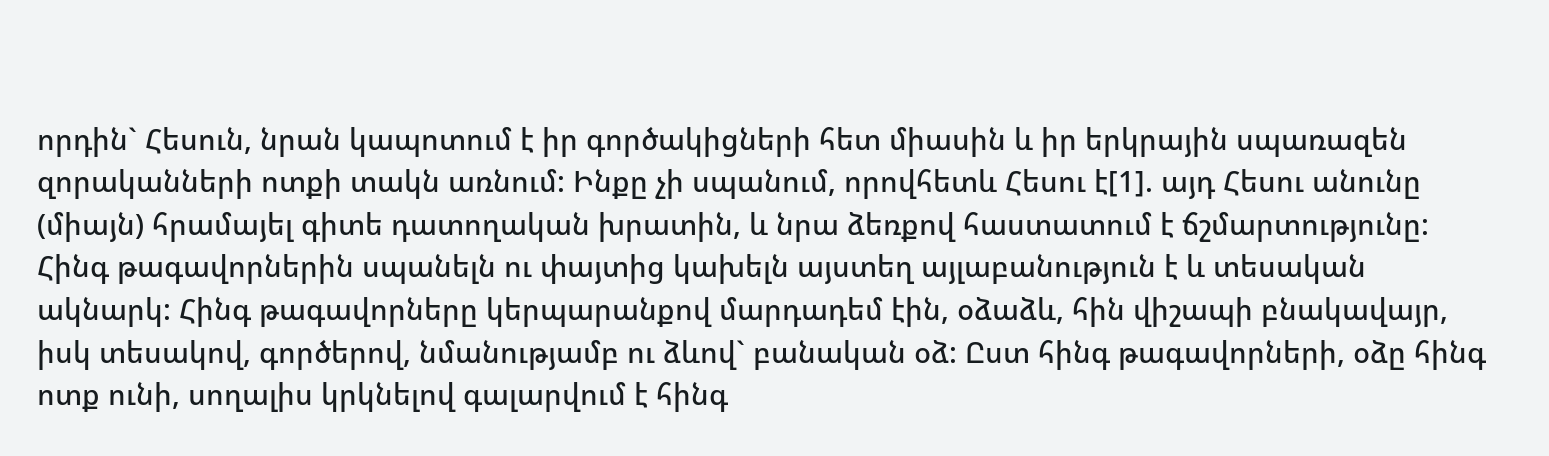որդին` Հեսուն, նրան կապոտում է իր գործակիցների հետ միասին և իր երկրային սպառազեն զորականների ոտքի տակն առնում: Ինքը չի սպանում, որովհետև Հեսու է[1]. այդ Հեսու անունը (միայն) հրամայել գիտե դատողական խրատին, և նրա ձեռքով հաստատում է ճշմարտությունը:
Հինգ թագավորներին սպանելն ու փայտից կախելն այստեղ այլաբանություն է և տեսական ակնարկ: Հինգ թագավորները կերպարանքով մարդադեմ էին, օձաձև, հին վիշապի բնակավայր, իսկ տեսակով, գործերով, նմանությամբ ու ձևով` բանական օձ: Ըստ հինգ թագավորների, օձը հինգ ոտք ունի, սողալիս կրկնելով գալարվում է հինգ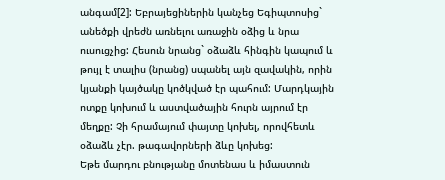անգամ[2]: Եբրայեցիներին կանչեց Եգիպտոսից` անեծքի վրեժն առնելու առաջին օձից և նրա ուսուցչից: Հեսուն նրանց` օձաձև հինգին կապում և թույլ է տալիս (նրանց) սպանել այն զավակին, որին կյանքի կայծակը կոծկված էր պահում: Մարդկային ոտքը կոխում և աստվածային հուրն այրում էր մեղքը: Չի հրամայում փայտը կոխել, որովհետև օձաձև չէր. թագավորների ձևը կոխեց:
Եթե մարդու բնությանը մոտենաս և իմաստուն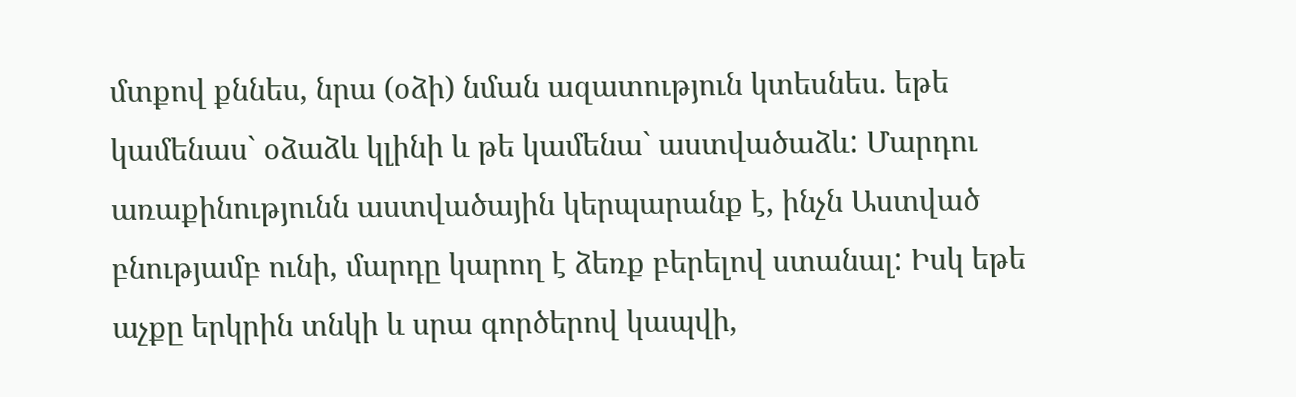մտքով քննես, նրա (օձի) նման ազատություն կտեսնես. եթե կամենաս` օձաձև կլինի և թե կամենա` աստվածաձև: Մարդու առաքինությունն աստվածային կերպարանք է, ինչն Աստված բնությամբ ունի, մարդը կարող է ձեռք բերելով ստանալ: Իսկ եթե աչքը երկրին տնկի և սրա գործերով կապվի,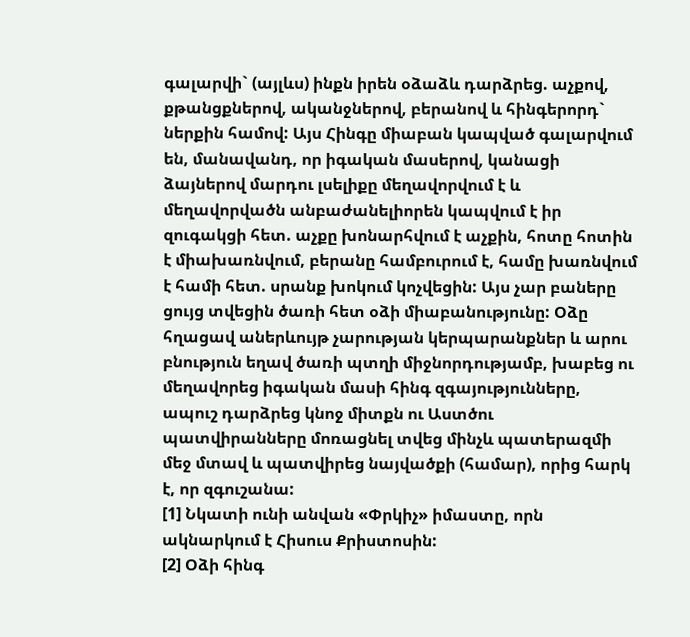գալարվի` (այլևս) ինքն իրեն օձաձև դարձրեց. աչքով, քթանցքներով, ականջներով, բերանով և հինգերորդ` ներքին համով: Այս Հինգը միաբան կապված գալարվում են, մանավանդ, որ իգական մասերով, կանացի ձայներով մարդու լսելիքը մեղավորվում է և մեղավորվածն անբաժանելիորեն կապվում է իր զուգակցի հետ. աչքը խոնարհվում է աչքին, հոտը հոտին է միախառնվում, բերանը համբուրում է, համը խառնվում է համի հետ. սրանք խոկում կոչվեցին: Այս չար բաները ցույց տվեցին ծառի հետ օձի միաբանությունը: Օձը հղացավ աներևույթ չարության կերպարանքներ և արու բնություն եղավ ծառի պտղի միջնորդությամբ, խաբեց ու մեղավորեց իգական մասի հինգ զգայությունները, ապուշ դարձրեց կնոջ միտքն ու Աստծու պատվիրանները մոռացնել տվեց մինչև պատերազմի մեջ մտավ և պատվիրեց նայվածքի (համար), որից հարկ է, որ զգուշանա:
[1] Նկատի ունի անվան «Փրկիչ» իմաստը, որն ակնարկում է Հիսուս Քրիստոսին:
[2] Օձի հինգ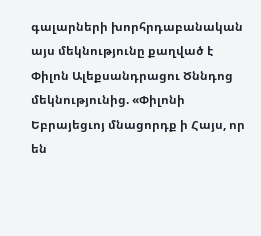գալարների խորհրդաբանական այս մեկնությունը քաղված է Փիլոն Ալեքսանդրացու Ծննդոց մեկնությունից. «Փիլոնի Եբրայեցւոյ մնացորդք ի Հայս, որ են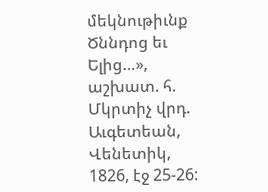մեկնութիւնք Ծննդոց եւ Ելից…», աշխատ. հ. Մկրտիչ վրդ. Աւգետեան, Վենետիկ, 1826, էջ 25-26: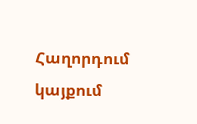Հաղորդում կայքում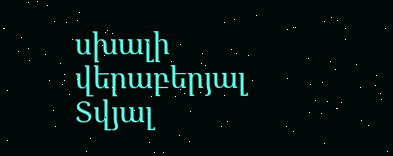սխալի վերաբերյալ
Տվյալ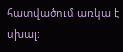հատվածում առկա է սխալ: